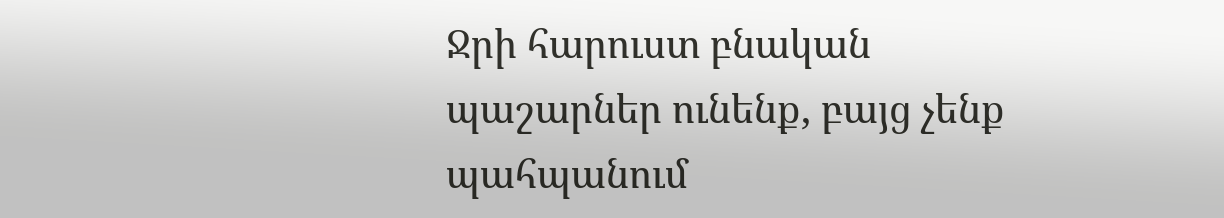Ջրի հարուստ բնական պաշարներ ունենք, բայց չենք պահպանում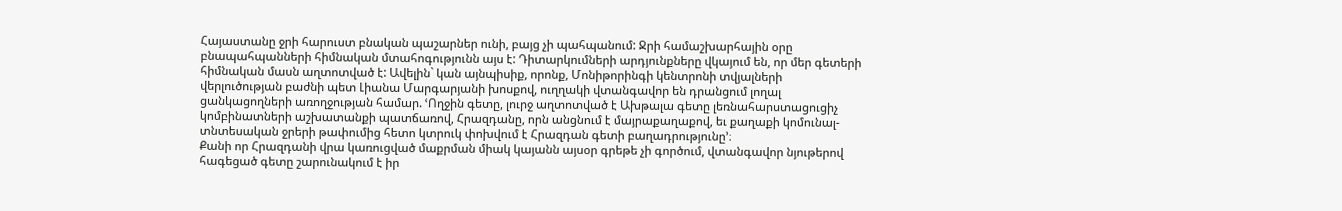Հայաստանը ջրի հարուստ բնական պաշարներ ունի, բայց չի պահպանում: Ջրի համաշխարհային օրը բնապահպանների հիմնական մտահոգությունն այս է: Դիտարկումների արդյունքները վկայում են, որ մեր գետերի հիմնական մասն աղտոտված է: Ավելին` կան այնպիսիք, որոնք, Մոնիթորինգի կենտրոնի տվյալների վերլուծության բաժնի պետ Լիանա Մարգարյանի խոսքով, ուղղակի վտանգավոր են դրանցում լողալ ցանկացողների առողջության համար. ՙՈղջին գետը, լուրջ աղտոտված է Ախթալա գետը լեռնահարստացուցիչ կոմբինատների աշխատանքի պատճառով, Հրազդանը, որն անցնում է մայրաքաղաքով, եւ քաղաքի կոմունալ- տնտեսական ջրերի թափումից հետո կտրուկ փոխվում է Հրազդան գետի բաղադրությունը՚։
Քանի որ Հրազդանի վրա կառուցված մաքրման միակ կայանն այսօր գրեթե չի գործում, վտանգավոր նյութերով հագեցած գետը շարունակում է իր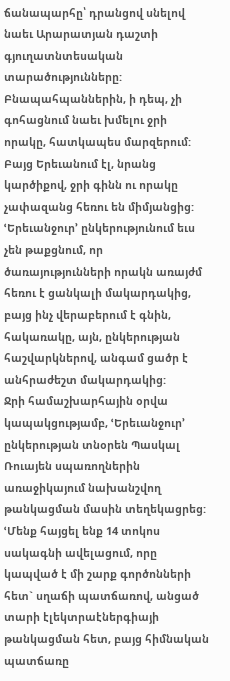ճանապարհը՝ դրանցով սնելով նաեւ Արարատյան դաշտի գյուղատնտեսական տարածությունները:
Բնապահպաններին, ի դեպ, չի գոհացնում նաեւ խմելու ջրի որակը, հատկապես մարզերում: Բայց Երեւանում էլ, նրանց կարծիքով, ջրի գինն ու որակը չափազանց հեռու են միմյանցից:
ՙԵրեւանջուր՚ ընկերությունում եւս չեն թաքցնում, որ ծառայությունների որակն առայժմ հեռու է ցանկալի մակարդակից, բայց ինչ վերաբերում է գնին, հակառակը, այն, ընկերության հաշվարկներով, անգամ ցածր է անհրաժեշտ մակարդակից:
Ջրի համաշխարհային օրվա կապակցությամբ, ՙԵրեւանջուր՚ ընկերության տնօրեն Պասկալ Ռուայեն սպառողներին առաջիկայում նախանշվող թանկացման մասին տեղեկացրեց:
ՙՄենք հայցել ենք 14 տոկոս սակագնի ավելացում, որը կապված է մի շարք գործոնների հետ` սղաճի պատճառով, անցած տարի էլեկտրաէներգիայի թանկացման հետ, բայց հիմնական պատճառը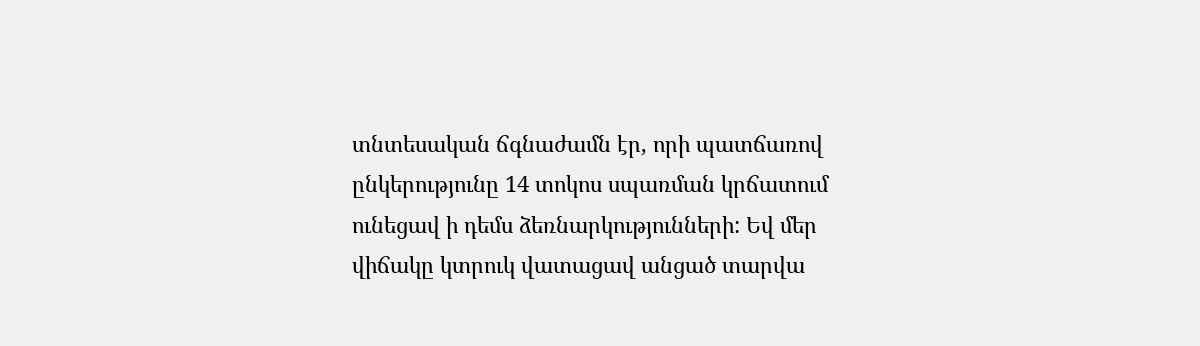տնտեսական ճգնաժամն էր, որի պատճառով ընկերությունը 14 տոկոս սպառման կրճատում ունեցավ ի դեմս ձեռնարկությունների: Եվ մեր վիճակը կտրուկ վատացավ անցած տարվա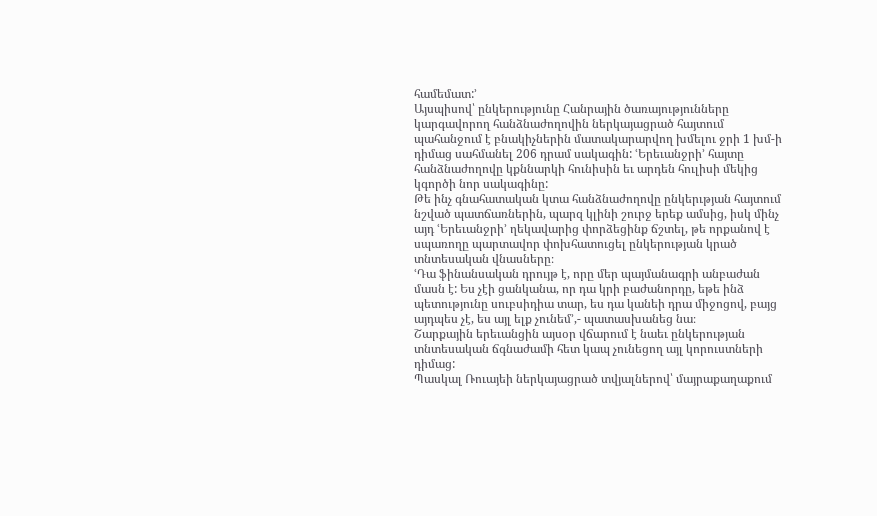համեմատ:՚
Այսպիսով՝ ընկերությունը Հանրային ծառայությունները կարգավորող հանձնաժողովին ներկայացրած հայտում պահանջում է բնակիչներին մատակարարվող խմելու ջրի 1 խմ-ի դիմաց սահմանել 206 դրամ սակագին: ՙԵրեւանջրի՚ հայտը հանձնաժողովը կքննարկի հունիսին եւ արդեն հուլիսի մեկից կգործի նոր սակագինը:
Թե ինչ գնահատական կտա հանձնաժողովը ընկերւթյան հայտում նշված պատճառներին, պարզ կլինի շուրջ երեք ամսից, իսկ մինչ այդ ՙԵրեւանջրի՚ ղեկավարից փորձեցինք ճշտել, թե որքանով է սպառողը պարտավոր փոխհատուցել ընկերության կրած տնտեսական վնասները։
ՙԴա ֆինանսական դրույթ է, որը մեր պայմանագրի անբաժան մասն է: Ես չէի ցանկանա, որ դա կրի բաժանորդը, եթե ինձ պետությունը սուբսիդիա տար, ես դա կանեի դրա միջոցով, բայց այդպես չէ, ես այլ ելք չունեմ՚,- պատասխանեց նա։
Շարքային երեւանցին այսօր վճարում է նաեւ ընկերության տնտեսական ճգնաժամի հետ կապ չունեցող այլ կորուստների դիմաց:
Պասկալ Ռուայեի ներկայացրած տվյալներով՝ մայրաքաղաքում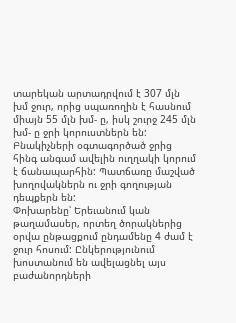տարեկան արտադրվում է 307 մլն խմ ջուր, որից սպառողին է հասնում միայն 55 մլն խմ- ը, իսկ շուրջ 245 մլն խմ- ը ջրի կորուստներն են: Բնակիչների օգտագործած ջրից հինգ անգամ ավելին ուղղակի կորում է ճանապարհին: Պատճառը մաշված խողովակներն ու ջրի գողության դեպքերն են:
Փոխարենը՝ Երեւանում կան թաղամասեր, որտեղ ծորակներից օրվա ընթացքում ընդամենը 4 ժամ է ջուր հոսում: Ընկերությունում խոստանում են ավելացնել այս բաժանորդների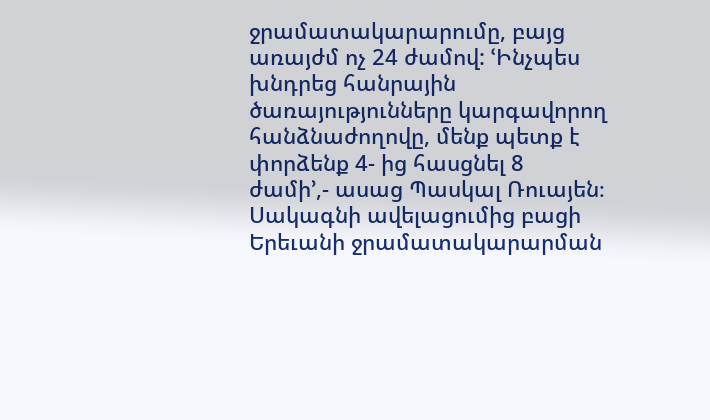ջրամատակարարումը, բայց առայժմ ոչ 24 ժամով: ՙԻնչպես խնդրեց հանրային ծառայությունները կարգավորող հանձնաժողովը, մենք պետք է փորձենք 4- ից հասցնել 8 ժամի՚,- ասաց Պասկալ Ռուայեն։
Սակագնի ավելացումից բացի Երեւանի ջրամատակարարման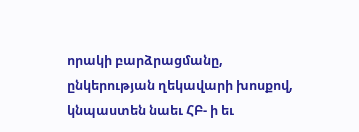որակի բարձրացմանը, ընկերության ղեկավարի խոսքով, կնպաստեն նաեւ ՀԲ- ի եւ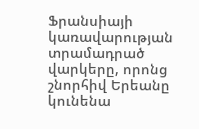Ֆրանսիայի կառավարության տրամադրած վարկերը, որոնց շնորհիվ Երեանը կունենա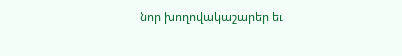նոր խողովակաշարեր եւ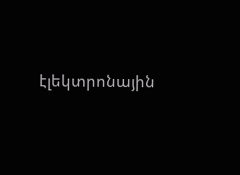էլեկտրոնային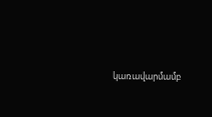կառավարմամբ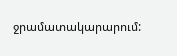ջրամատակարարում: